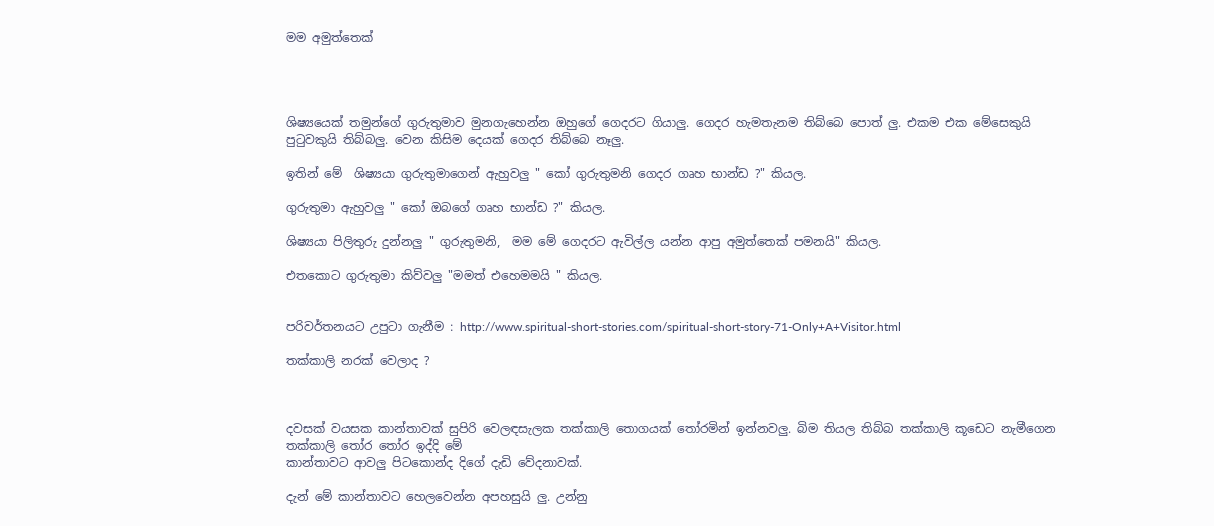මම අමුත්තෙක්




ශිෂ්‍යයෙක් තමුන්ගේ ගුරුතුමාව මුනගැහෙන්න ඔහුගේ ගෙදරට ගියාලු. ගෙදර හැමතැනම තිබ්බෙ පොත් ලු. එකම එක මේසෙකුයි පුටුවකුයි තිබ්බලු. වෙන කිසිම දෙයක් ගෙදර තිබ්බෙ නෑලු.

ඉතින් මේ  ශිෂ්‍යයා ගුරුතුමාගෙන් ඇහුවලු " කෝ ගුරුතුමනි ගෙදර ගෘහ භාන්ඩ ?" කියල.

ගුරුතුමා ඇහුවලු " කෝ ඔබගේ ගෘහ භාන්ඩ ?" කියල.

ශිෂ්‍යයා පිලිතුරු දුන්නලු " ගුරුතුමනි,  මම මේ ගෙදරට ඇවිල්ල යන්න ආපු අමුත්තෙක් පමනයි" කියල.

එතකොට ගුරුතුමා කිව්වලු "මමත් එහෙමමයි " කියල.


පරිවර්තනයට උපුටා ගැනීම : http://www.spiritual-short-stories.com/spiritual-short-story-71-Only+A+Visitor.html

තක්කාලි නරක් වෙලාද ?



දවසක් වයසක කාන්තාවක් සුපිරි වෙලඳසැලක තක්කාලි තොගයක් තෝරමින් ඉන්නවලු. බිම තියල තිබ්බ තක්කාලි කූඩෙට නැමීගෙන තක්කාලි තෝර තෝර ඉද්දි මේ
කාන්තාවට ආවලු පිටකොන්ද දිගේ දැඩි වේදනාවක්.

දැන් මේ කාන්තාවට හෙලවෙන්න අපහසුයි ලු. උන්නු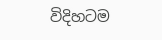විදිහටම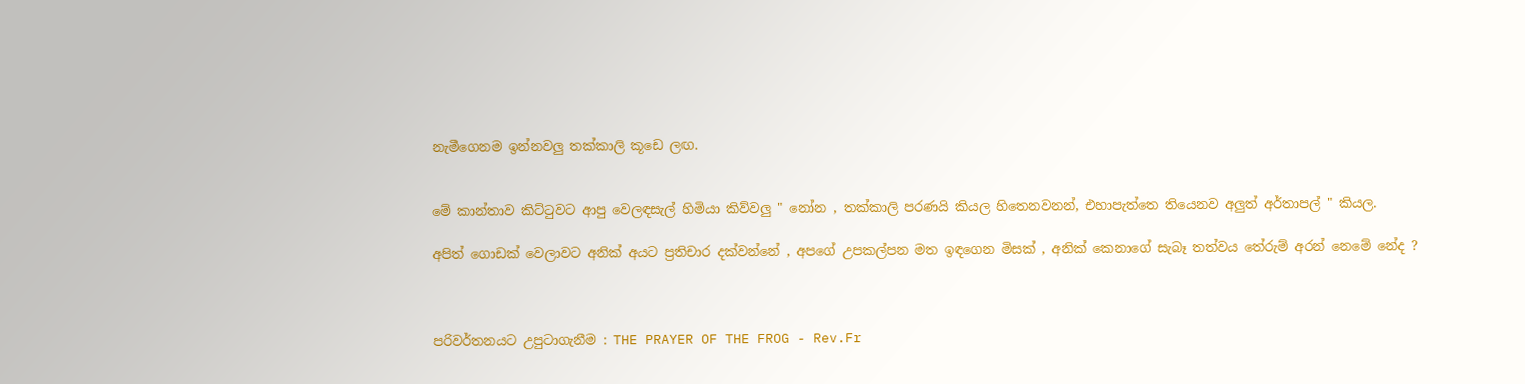නැමීගෙනම ඉන්නවලු තක්කාලි කූඩෙ ලඟ.


මේ කාන්තාව කිට්ටුවට ආපු වෙලඳසැල් හිමියා කිව්වලු " නෝන , තක්කාලි පරණයි කියල හිතෙනවනන්, එහාපැත්තෙ තියෙනව අලුත් අර්තාපල් " කියල.

අපිත් ගොඩක් වෙලාවට අනික් අයට ප්‍රතිචාර දක්වන්නේ , අපගේ උපකල්පන මත ඉඳගෙන මිසක් , අනික් කෙනාගේ සැබෑ තත්වය තේරුම් අරන් නෙමේ නේද ?



පරිවර්තනයට උපුටාගැනීම : THE PRAYER OF THE FROG - Rev.Fr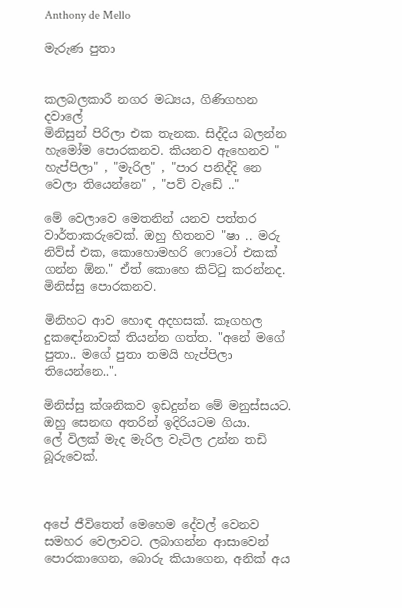Anthony de Mello

මැරුණ පුතා


කලබලකාරී නගර මධ්‍යය, ගිණිගහන දවාලේ
මිනිසුන් පිරිලා එක තැනක. සිද්දිය බලන්න හැමෝම පොරකනව. කියනව ඇහෙනව " හැප්පිලා" , "මැරිල" , "පාර පනිද්දි නෙ වෙලා තියෙන්නෙ" , "පව් වැඩේ .."

මේ වෙලාවෙ මෙතනින් යනව පත්තර වාර්තාකරුවෙක්. ඔහු හිතනව "ෂා .. මරු නිව්ස් එක, කොහොමහරි ෆොටෝ එකක් ගන්න ඕන." ඒත් කොහෙ කිට්ටු කරන්නද. මිනිස්සු පොරකනව.

මිනිහට ආව හොඳ අදහසක්. කෑගහල දුකඳෝනාවක් තියන්න ගත්ත. "අනේ මගේ පුතා.. මගේ පුතා තමයි හැප්පිලා තියෙන්නෙ..".

මිනිස්සු ක්ශනිකව ඉඩදුන්න මේ මනුස්සයට. ඔහු සෙනඟ අතරින් ඉදිරියටම ගියා.
ලේ විලක් මැද මැරිල වැටිල උන්න තඩි බූරුවෙක්.



අපේ ජීවිතෙත් මෙහෙම දේවල් වෙනව සමහර වෙලාවට. ලබාගන්න ආසාවෙන් පොරකාගෙන, බොරු කියාගෙන, අනික් අය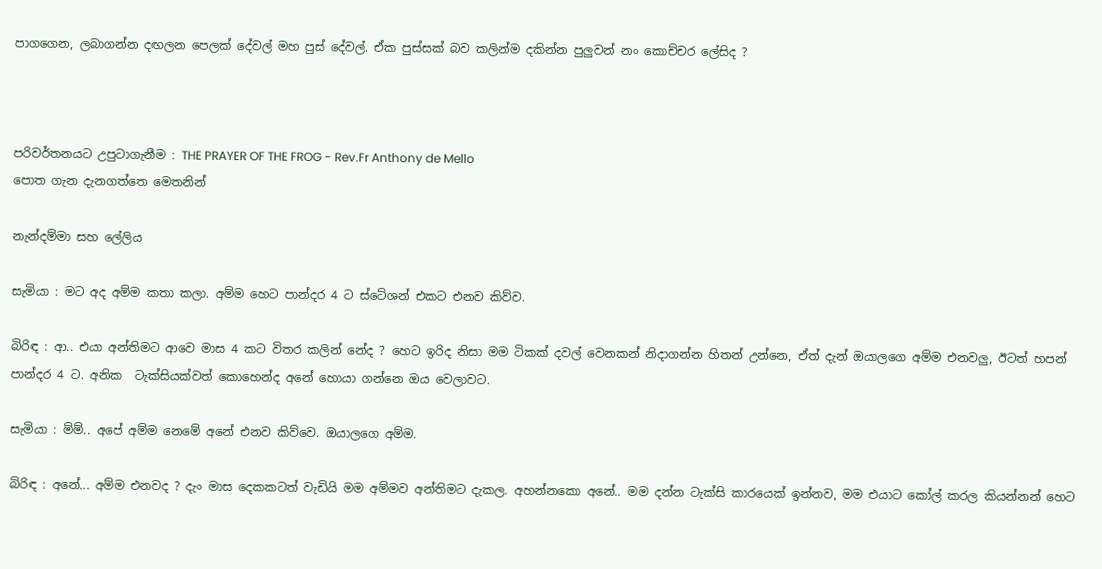පාගගෙන, ලබාගන්න දඟලන පෙලක් දේවල් මහ පුස් දේවල්. ඒක පුස්සක් බව කලින්ම දකින්න පුලුවන් නං කොච්චර ලේසිද ?



පරිවර්තනයට උපුටාගැනීම : THE PRAYER OF THE FROG - Rev.Fr Anthony de Mello
පොත ගැන දැනගත්තෙ මෙතනින්

නැන්දම්මා සහ ලේලිය

සැමියා : මට අද අම්ම කතා කලා. අම්ම හෙට පාන්දර 4 ට ස්ටේශන් එකට එනව කිව්ව.

බිරිඳ : ආ.. එයා අන්තිමට ආවෙ මාස 4 කට විතර කලින් නේද ? හෙට ඉරිද නිසා මම ටිකක් දවල් වෙනකන් නිදාගන්න හිතන් උන්නෙ, ඒත් දැන් ඔයාලගෙ අම්ම එනවලු, ඊටත් හපන් පාන්දර 4 ට. අනික  ටැක්සියක්වත් කොහෙන්ද අනේ හොයා ගන්නෙ ඔය වෙලාවට.

සැමියා : ම්ම්.. අපේ අම්ම නෙමේ අනේ එනව කිව්වෙ. ඔයාලගෙ අම්ම.

බිරිඳ : අනේ... අම්ම එනවද ? දැං මාස දෙකකටත් වැඩියි මම අම්මව අන්තිමට දැකල. අහන්නකො අනේ.. මම දන්න ටැක්සි කාරයෙක් ඉන්නව, මම එයාට කෝල් කරල කියන්නන් හෙට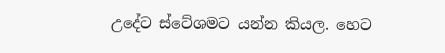උදේට ස්ටේශමට යන්න කියල. හෙට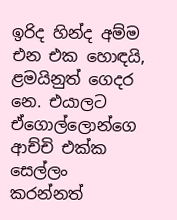ඉරිද හින්ද අම්ම එන එක හොඳයි, ළමයිනුත් ගෙදර නෙ. එයාලට ඒගොල්ලොන්ගෙ ආච්චි එක්ක සෙල්ලං කරන්නත්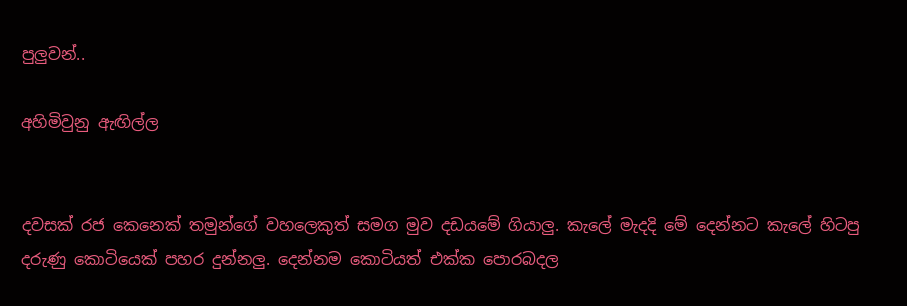පුලුවන්..

අහිමිවුනු ඇඟිල්ල


දවසක් රජ කෙනෙක් තමුන්ගේ වහලෙකුත් සමග මුව දඩයමේ ගියාලු. කැලේ මැදදි මේ දෙන්නට කැලේ හිටපු දරුණු කොටියෙක් පහර දුන්නලු. දෙන්නම කොටියත් එක්ක පොරබදල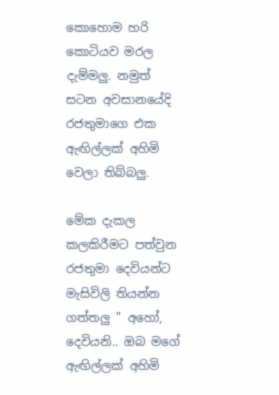කොහොම හරි කොටියව මරල දැම්මලු. නමුත් සටන අවසානයේදි රජතුමාගෙ එක ඇඟිල්ලක් අහිමි වෙලා තිබ්බලු.

මේක දැකල කලකිරීමට පත්වුන රජතුමා දෙවියන්ට මැසිවිලි තියන්න ගත්තලු " අහෝ, දෙවියනි.. ඔබ මගේ ඇඟිල්ලක් අහිමි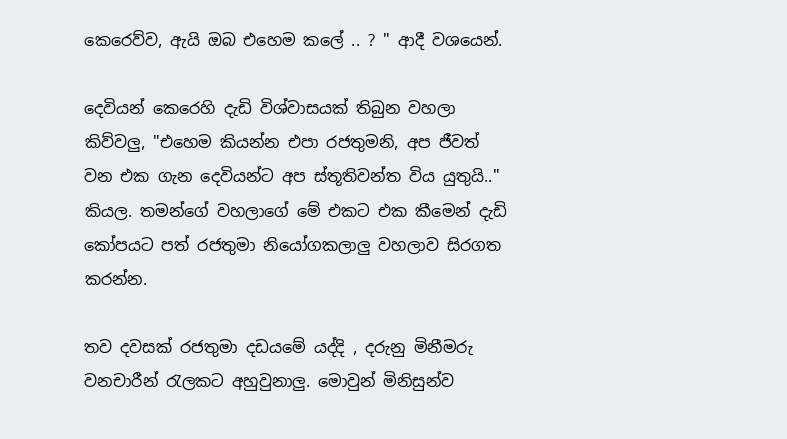කෙරෙව්ව, ඇයි ඔබ එහෙම කලේ .. ? " ආදී වශයෙන්.

දෙවියන් කෙරෙහි දැඩි විශ්වාසයක් තිබුන වහලා කිව්වලු, "එහෙම කියන්න එපා රජතුමනි, අප ජීවත් වන එක ගැන දෙවියන්ට අප ස්තූතිවන්ත විය යුතුයි.." කියල. තමන්ගේ වහලාගේ මේ එකට එක කීමෙන් දැඩි කෝපයට පත් රජතුමා නියෝගකලාලු වහලාව සිරගත කරන්න.

තව දවසක් රජතුමා දඩයමේ යද්දි , දරුනු මිනීමරු වනචාරීන් රැලකට අහුවුනාලු. මොවුන් මිනිසුන්ව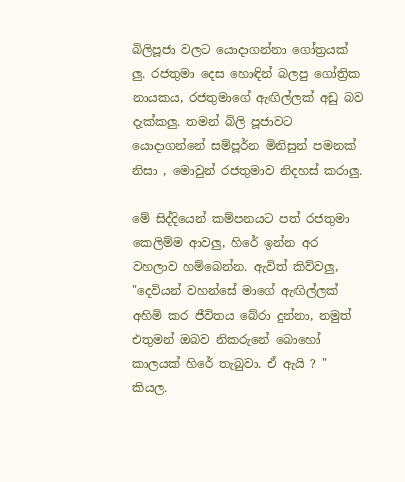බිලිපූජා වලට යොදාගන්නා ගෝත්‍රයක් ලු. රජතුමා දෙස හොඳින් බලපු ගෝත්‍රික නායකය, රජතුමාගේ ඇඟිල්ලක් අඩු බව දැක්කලු. තමන් බිලි පූජාවට යොදාගන්නේ සම්පූර්න මිනිසුන් පමනක් නිසා , මොවුන් රජතුමාව නිදහස් කරාලු.

මේ සිද්දියෙන් කම්පනයට පත් රජතුමා කෙලිම්ම ආවලු, හිරේ ඉන්න අර වහලාව හම්බෙන්න. ඇවිත් කිව්වලු, "දෙවියන් වහන්සේ මාගේ ඇඟිල්ලක් අහිමි කර ජීවිතය බේරා දුන්නා, නමුත් එතුමන් ඔබව නිකරුනේ බොහෝ කාලයක් හිරේ තැබුවා. ඒ ඇයි ? " කියල.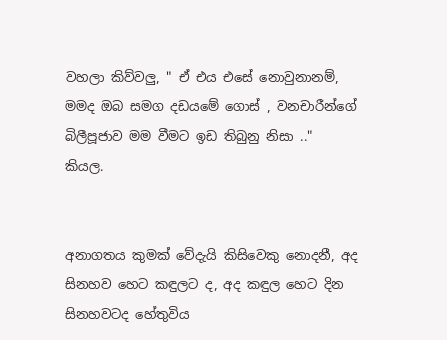වහලා කිව්වලු, " ඒ එය එසේ නොවුනානම්, මමද ඔබ සමග දඩයමේ ගොස් , වනචාරීන්ගේ බිලීපූජාව මම වීමට ඉඩ තිබුනු නිසා .."  කියල.


අනාගතය කුමක් වේදැයි කිසිවෙකු නොදනී, අද සිනහව හෙට කඳුලට ද, අද කඳුල හෙට දින සිනහවටද හේතුවිය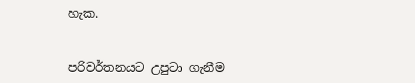හැක.


පරිවර්තනයට උපුටා ගැනීම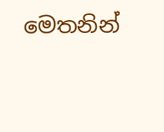මෙතනින්